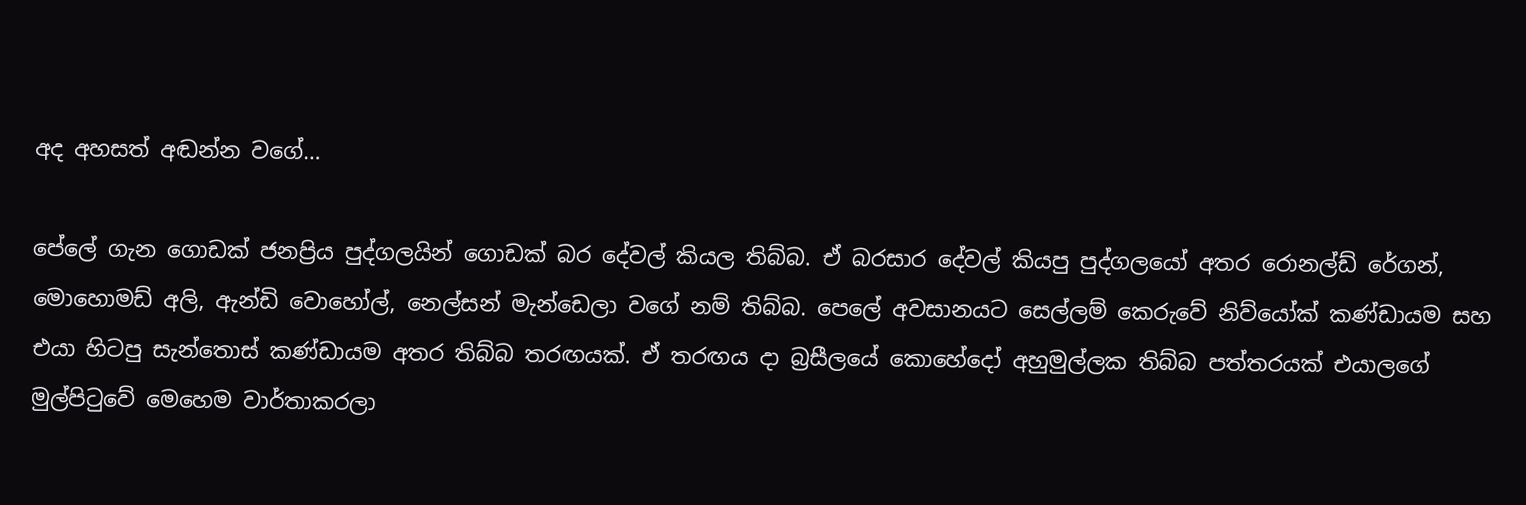අද අහසත් අඬන්න වගේ…

පේලේ ගැන ගොඩක් ජනප්‍රිය පුද්ගලයින් ගොඩක් බර දේවල් කියල තිබ්බ. ඒ බරසාර දේවල් කියපු පුද්ගලයෝ අතර රොනල්ඩ් රේගන්, මොහොමඩ් අලි, ඇන්ඩි වොහෝල්, නෙල්සන් මැන්ඩෙලා වගේ නම් තිබ්බ. පෙලේ අවසානයට සෙල්ලම් කෙරුවේ නිව්යෝක් කණ්ඩායම සහ එයා හිටපු සැන්තොස් කණ්ඩායම අතර තිබ්බ තරඟයක්. ඒ තරඟය දා බ්‍රසීලයේ කොහේදෝ අහුමුල්ලක තිබ්බ පත්තරයක් එයාලගේ මුල්පිටුවේ මෙහෙම වාර්තාකරලා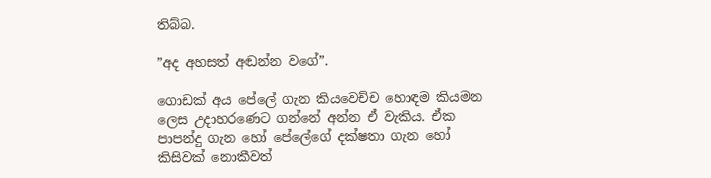තිබ්බ.

”අද අහසත් අඬන්න වගේ”.

ගොඩක් අය පේලේ ගැන කියවෙච්ච හොඳම කියමන ලෙස උදාහරණෙට ගන්නේ අන්න ඒ වැකිය. ඒක පාපන්දු ගැන හෝ පේලේගේ දක්ෂතා ගැන හෝ කිසිවක් නොකීවත්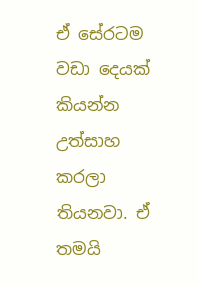ඒ සේරටම වඩා දෙයක් කියන්න උත්සාහ කරලා තියනවා. ඒ තමයි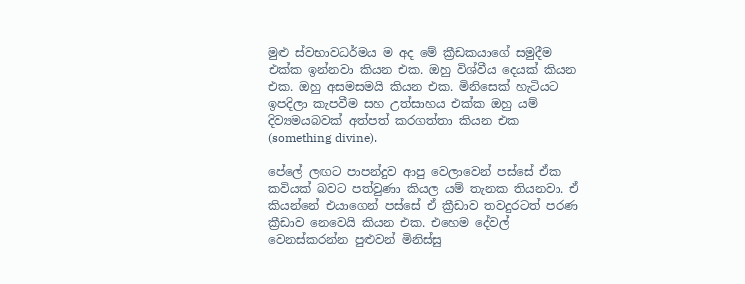මුළු ස්වභාවධර්මය ම අද මේ ක්‍රීඩකයාගේ සමුදීම එක්ක ඉන්නවා කියන එක. ඔහු විශ්වීය දෙයක් කියන එක. ඔහු අසමසමයි කියන එක. මිනිසෙක් හැටියට ඉපදිලා කැපවීම සහ උත්සාහය එක්ක ඔහු යම් දිව්‍යමයබවක් අත්පත් කරගත්තා කියන එක (something divine).

පේලේ ලඟට පාපන්දුව ආපු වෙලාවෙන් පස්සේ ඒක කවියක් බවට පත්වුණා කියල යම් තැනක තියනවා. ඒ කියන්නේ එයාගෙන් පස්සේ ඒ ක්‍රීඩාව තවදුරටත් පරණ ක්‍රීඩාව නෙවෙයි කියන එක. එහෙම දේවල් වෙනස්කරන්න පුළුවන් මිනිස්සු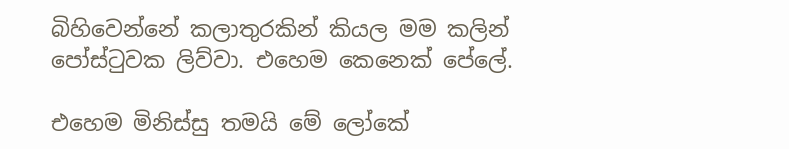බිහිවෙන්නේ කලාතුරකින් කියල මම කලින් පෝස්ටුවක ලිව්වා. එහෙම කෙනෙක් පේලේ.

එහෙම මිනිස්සු තමයි මේ ලෝකේ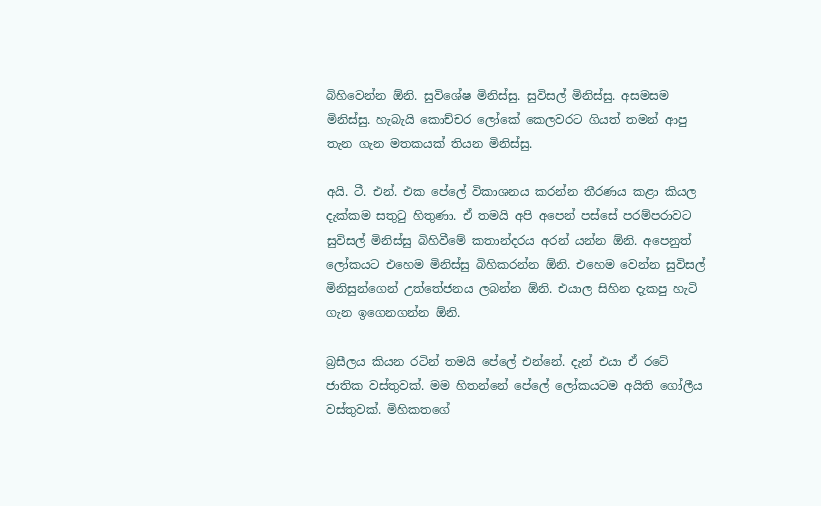බිහිවෙන්න ඕනි. සුවිශේෂ මිනිස්සු. සුවිසල් මිනිස්සු. අසමසම මිනිස්සු. හැබැයි කොච්චර ලෝකේ කෙලවරට ගියත් තමන් ආපු තැන ගැන මතකයක් තියන මිනිස්සු.

අයි. ටී. එන්. එක පේලේ විකාශනය කරන්න තීරණය කළා කියල දැක්කම සතුටු හිතුණා. ඒ තමයි අපි අපෙන් පස්සේ පරම්පරාවට සුවිසල් මිනිස්සු බිහිවීමේ කතාන්දරය අරන් යන්න ඕනි. අපෙනුත් ලෝකයට එහෙම මිනිස්සු බිහිකරන්න ඕනි. එහෙම වෙන්න සුවිසල් මිනිසුන්ගෙන් උත්තේජනය ලබන්න ඕනි. එයාල සිහින දැකපු හැටි ගැන ඉගෙනගන්න ඕනි.

බ්‍රසීලය කියන රටින් තමයි පේලේ එන්නේ. දැන් එයා ඒ රටේ ජාතික වස්තුවක්. මම හිතන්නේ පේලේ ලෝකයටම අයිති ගෝලීය වස්තුවක්. මිහිකතගේ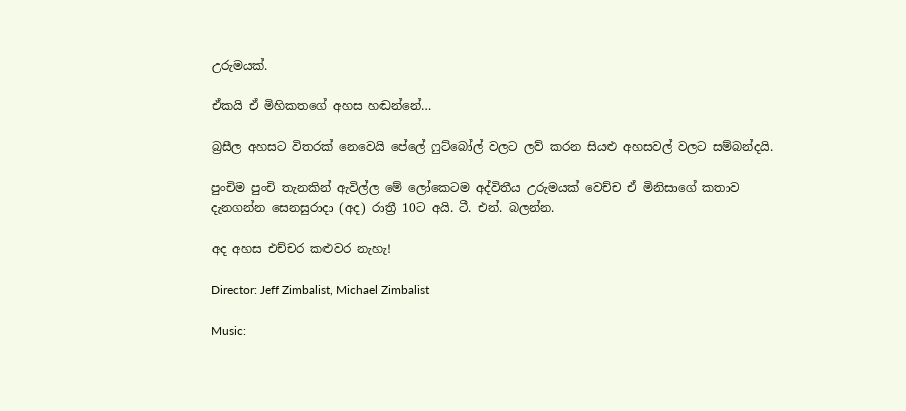උරුමයක්.

ඒකයි ඒ මිහිකතගේ අහස හඬන්නේ…

බ්‍රසීල අහසට විතරක් නෙවෙයි පේලේ ෆුට්බෝල් වලට ලව් කරන සියළු අහසවල් වලට සම්බන්දයි.

පුංචිම පුංචි තැනකින් ඇවිල්ල මේ ලෝකෙටම අද්විතීය උරුමයක් වෙච්ච ඒ මිනිසාගේ කතාව දැනගන්න සෙනසුරාදා (අද) රාත්‍රී 10ට අයි. ටී. එන්. බලන්න.

අද අහස එච්චර කළුවර නැහැ!

Director: Jeff Zimbalist, Michael Zimbalist

Music: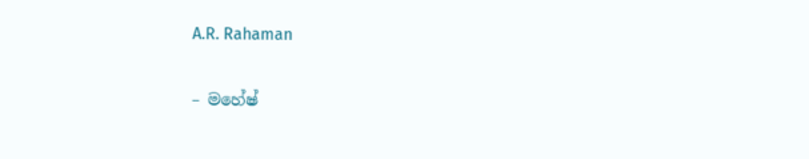A.R. Rahaman

– මහේෂ්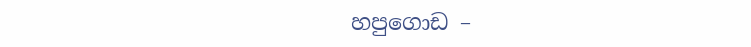හපුගොඩ –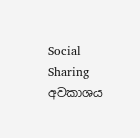Social Sharing
අවකාශය